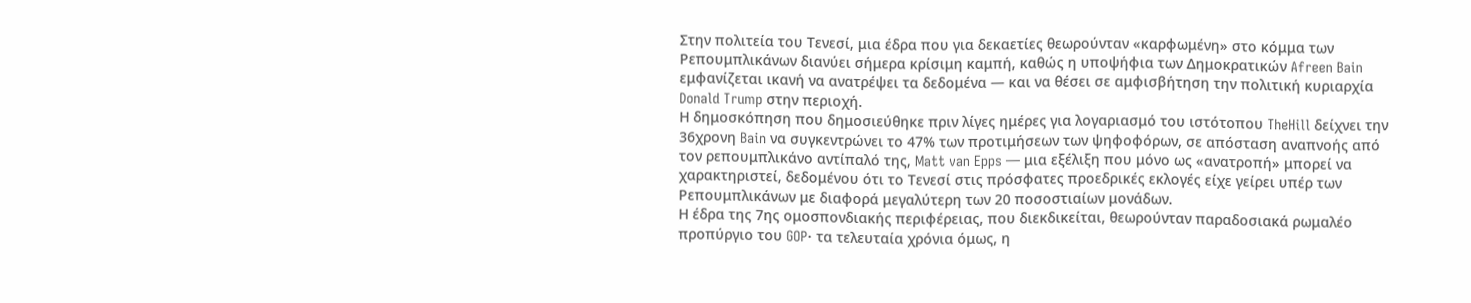Στην πολιτεία του Τενεσί, μια έδρα που για δεκαετίες θεωρούνταν «καρφωμένη» στο κόμμα των Ρεπουμπλικάνων διανύει σήμερα κρίσιμη καμπή, καθώς η υποψήφια των Δημοκρατικών Afreen Bain εμφανίζεται ικανή να ανατρέψει τα δεδομένα — και να θέσει σε αμφισβήτηση την πολιτική κυριαρχία Donald Trump στην περιοχή.
Η δημοσκόπηση που δημοσιεύθηκε πριν λίγες ημέρες για λογαριασμό του ιστότοπου TheHill δείχνει την 36χρονη Bain να συγκεντρώνει το 47% των προτιμήσεων των ψηφοφόρων, σε απόσταση αναπνοής από τον ρεπουμπλικάνο αντίπαλό της, Matt van Epps — μια εξέλιξη που μόνο ως «ανατροπή» μπορεί να χαρακτηριστεί, δεδομένου ότι το Τενεσί στις πρόσφατες προεδρικές εκλογές είχε γείρει υπέρ των Ρεπουμπλικάνων με διαφορά μεγαλύτερη των 20 ποσοστιαίων μονάδων.
Η έδρα της 7ης ομοσπονδιακής περιφέρειας, που διεκδικείται, θεωρούνταν παραδοσιακά ρωμαλέο προπύργιο του GOP· τα τελευταία χρόνια όμως, η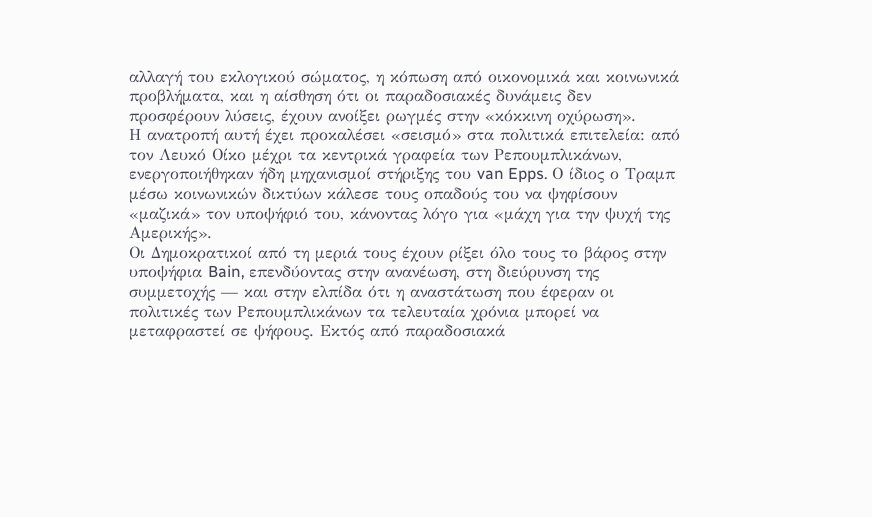αλλαγή του εκλογικού σώματος, η κόπωση από οικονομικά και κοινωνικά προβλήματα, και η αίσθηση ότι οι παραδοσιακές δυνάμεις δεν προσφέρουν λύσεις, έχουν ανοίξει ρωγμές στην «κόκκινη οχύρωση».
Η ανατροπή αυτή έχει προκαλέσει «σεισμό» στα πολιτικά επιτελεία: από τον Λευκό Οίκο μέχρι τα κεντρικά γραφεία των Ρεπουμπλικάνων, ενεργοποιήθηκαν ήδη μηχανισμοί στήριξης του van Epps. Ο ίδιος ο Τραμπ μέσω κοινωνικών δικτύων κάλεσε τους οπαδούς του να ψηφίσουν «μαζικά» τον υποψήφιό του, κάνοντας λόγο για «μάχη για την ψυχή της Αμερικής».
Οι Δημοκρατικοί από τη μεριά τους έχουν ρίξει όλο τους το βάρος στην υποψήφια Bain, επενδύοντας στην ανανέωση, στη διεύρυνση της συμμετοχής — και στην ελπίδα ότι η αναστάτωση που έφεραν οι πολιτικές των Ρεπουμπλικάνων τα τελευταία χρόνια μπορεί να μεταφραστεί σε ψήφους. Εκτός από παραδοσιακά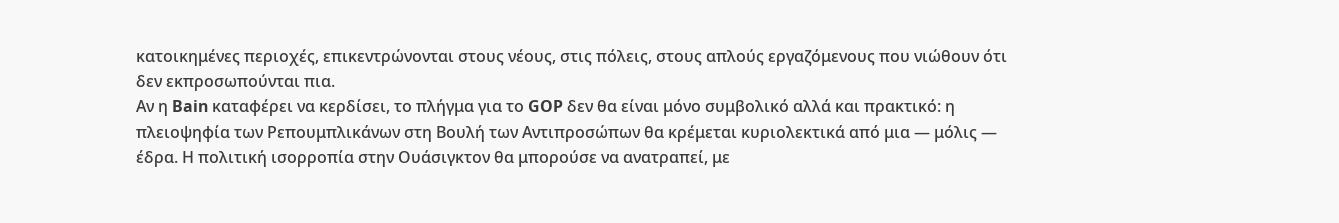κατοικημένες περιοχές, επικεντρώνονται στους νέους, στις πόλεις, στους απλούς εργαζόμενους που νιώθουν ότι δεν εκπροσωπούνται πια.
Αν η Bain καταφέρει να κερδίσει, το πλήγμα για το GOP δεν θα είναι μόνο συμβολικό αλλά και πρακτικό: η πλειοψηφία των Ρεπουμπλικάνων στη Βουλή των Αντιπροσώπων θα κρέμεται κυριολεκτικά από μια — μόλις — έδρα. Η πολιτική ισορροπία στην Ουάσιγκτον θα μπορούσε να ανατραπεί, με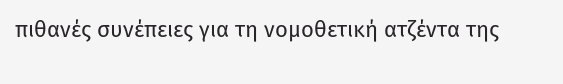πιθανές συνέπειες για τη νομοθετική ατζέντα της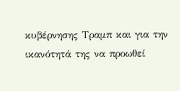κυβέρνησης Τραμπ και για την ικανότητά της να προωθεί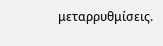μεταρρυθμίσεις.